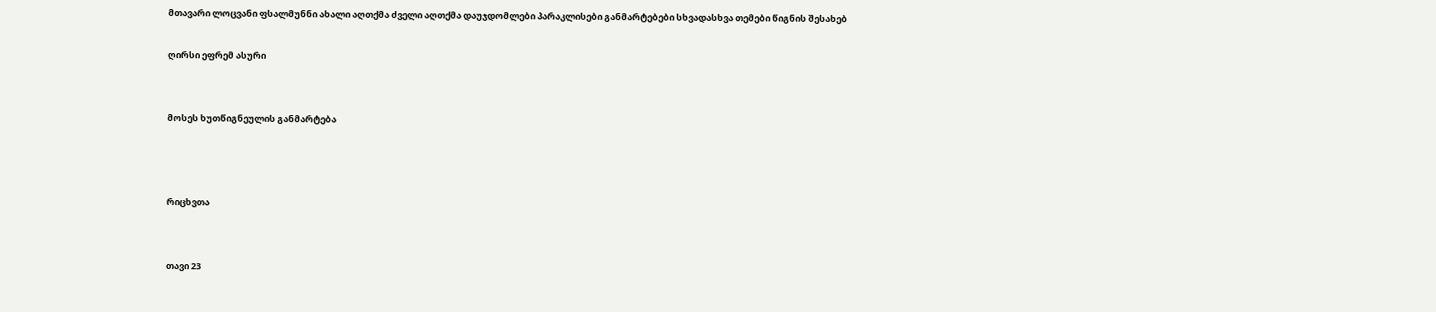მთავარი ლოცვანი ფსალმუნნი ახალი აღთქმა ძველი აღთქმა დაუჯდომლები პარაკლისები განმარტებები სხვადასხვა თემები წიგნის შესახებ

ღირსი ეფრემ ასური


მოსეს ხუთწიგნეულის განმარტება



რიცხვთა


თავი 23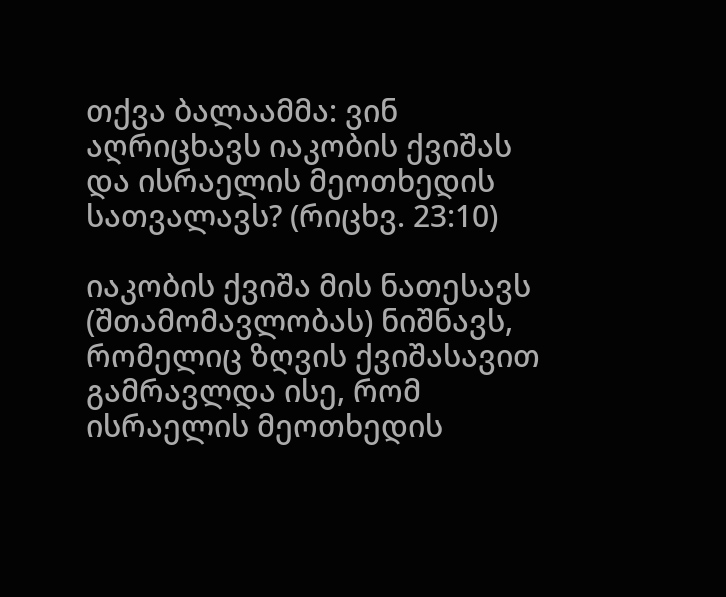თქვა ბალაამმა: ვინ აღრიცხავს იაკობის ქვიშას და ისრაელის მეოთხედის სათვალავს? (რიცხვ. 23:10)

იაკობის ქვიშა მის ნათესავს (შთამომავლობას) ნიშნავს, რომელიც ზღვის ქვიშასავით გამრავლდა ისე, რომ ისრაელის მეოთხედის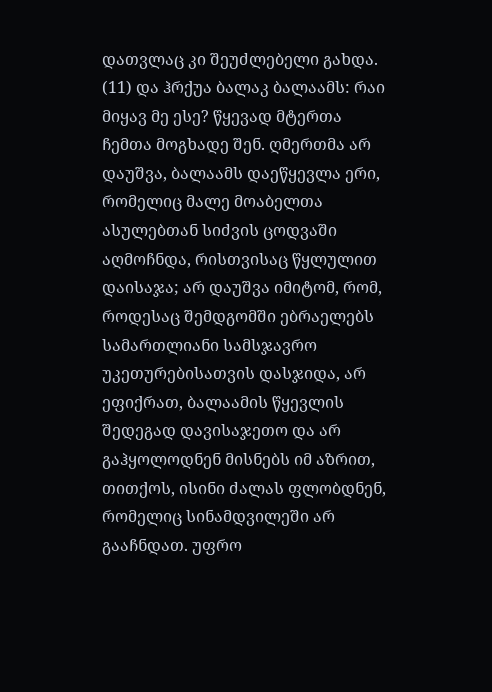დათვლაც კი შეუძლებელი გახდა. (11) და ჰრქუა ბალაკ ბალაამს: რაი მიყავ მე ესე? წყევად მტერთა ჩემთა მოგხადე შენ. ღმერთმა არ დაუშვა, ბალაამს დაეწყევლა ერი, რომელიც მალე მოაბელთა ასულებთან სიძვის ცოდვაში აღმოჩნდა, რისთვისაც წყლულით დაისაჯა; არ დაუშვა იმიტომ, რომ, როდესაც შემდგომში ებრაელებს სამართლიანი სამსჯავრო უკეთურებისათვის დასჯიდა, არ ეფიქრათ, ბალაამის წყევლის შედეგად დავისაჯეთო და არ გაჰყოლოდნენ მისნებს იმ აზრით, თითქოს, ისინი ძალას ფლობდნენ, რომელიც სინამდვილეში არ გააჩნდათ. უფრო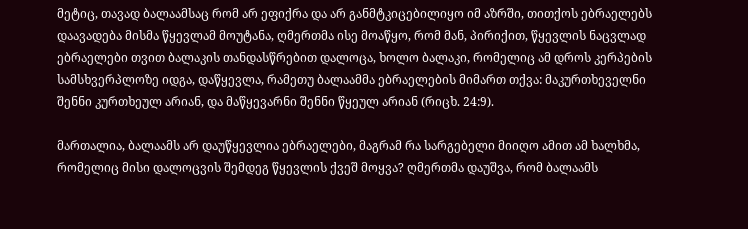მეტიც, თავად ბალაამსაც რომ არ ეფიქრა და არ განმტკიცებილიყო იმ აზრში, თითქოს ებრაელებს დაავადება მისმა წყევლამ მოუტანა, ღმერთმა ისე მოაწყო, რომ მან, პირიქით, წყევლის ნაცვლად ებრაელები თვით ბალაკის თანდასწრებით დალოცა, ხოლო ბალაკი, რომელიც ამ დროს კერპების სამსხვერპლოზე იდგა, დაწყევლა, რამეთუ ბალაამმა ებრაელების მიმართ თქვა: მაკურთხეველნი შენნი კურთხეულ არიან, და მაწყევარნი შენნი წყეულ არიან (რიცხ. 24:9).

მართალია, ბალაამს არ დაუწყევლია ებრაელები, მაგრამ რა სარგებელი მიიღო ამით ამ ხალხმა, რომელიც მისი დალოცვის შემდეგ წყევლის ქვეშ მოყვა? ღმერთმა დაუშვა, რომ ბალაამს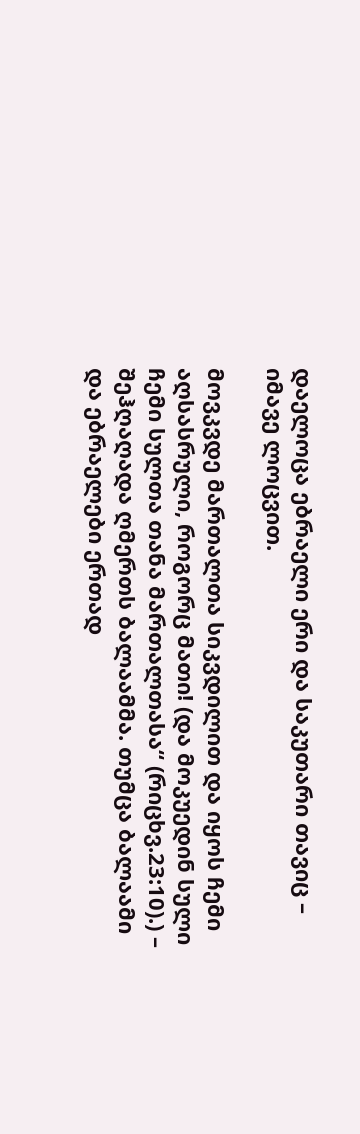დაელოცა ებრაელი ერი და საკუთარი თავიც – იმავე ლოცვით.

მოვკვდე მართალთა სიკვდილით და იყოს ჩემი აღსასრული, როგორც მათი! (და მოკუედინ სული ჩემი სულთა თანა მართალთასა“ (რიცხვ.23:10).) – შეჰღაღადა ღმერთს ბალაამმა. თუმცა ბალაამი და ებრაელები ერთად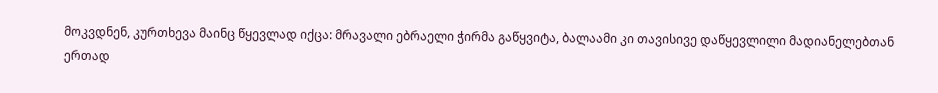მოკვდნენ, კურთხევა მაინც წყევლად იქცა: მრავალი ებრაელი ჭირმა გაწყვიტა, ბალაამი კი თავისივე დაწყევლილი მადიანელებთან ერთად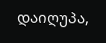დაიღუპა,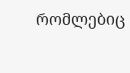რომლებიც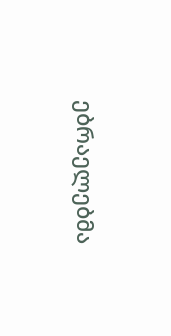ებრაელებმა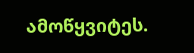ამოწყვიტეს.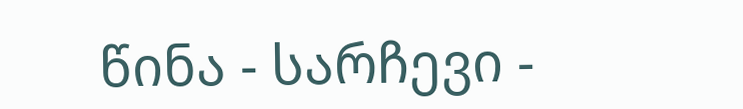წინა - სარჩევი -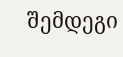შემდეგი